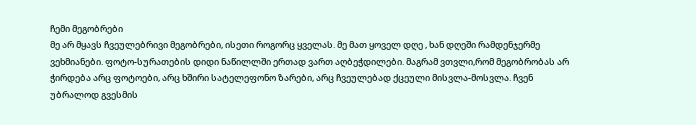ჩემი მეგობრები
მე არ მყავს ჩვეულებრივი მეგობრები, ისეთი როგორც ყველას. მე მათ ყოველ დღე , ხან დღეში რამდენჯერმე ვეხმიანები. ფოტო-სურათების დიდი ნაწილლში ერთად ვართ აღბეჭდილები. მაგრამ ვთვლი,რომ მეგობრობას არ ჭირდება არც ფოტოები, არც ხშირი სატელეფონო ზარები, არც ჩვეულებად ქცეული მისვლა-მოსვლა. ჩვენ უბრალოდ გვესმის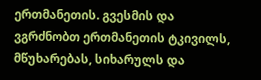ერთმანეთის. გვესმის და ვგრძნობთ ერთმანეთის ტკივილს, მწუხარებას, სიხარულს და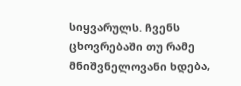სიყვარულს. ჩვენს ცხოვრებაში თუ რამე მნიშვნელოვანი ხდება,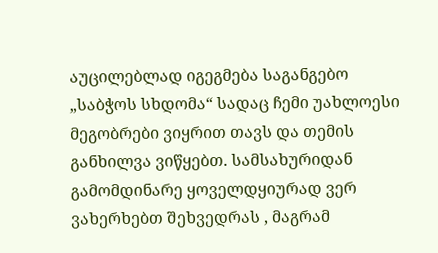აუცილებლად იგეგმება საგანგებო „საბჭოს სხდომა“ სადაც ჩემი უახლოესი მეგობრები ვიყრით თავს და თემის განხილვა ვიწყებთ. სამსახურიდან გამომდინარე ყოველდყიურად ვერ ვახერხებთ შეხვედრას , მაგრამ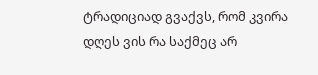ტრადიციად გვაქვს, რომ კვირა დღეს ვის რა საქმეც არ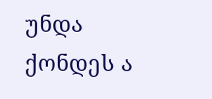უნდა ქონდეს ა